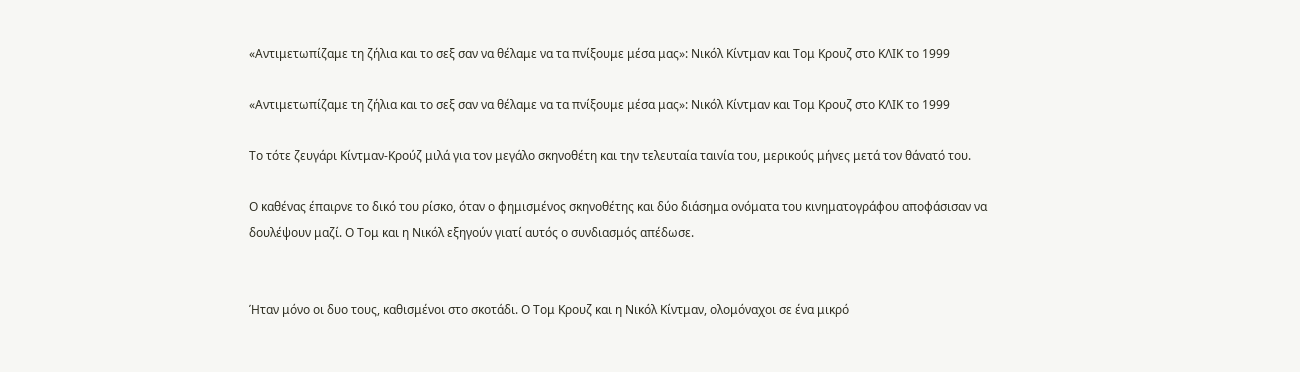«Αντιμετωπίζαμε τη ζήλια και το σεξ σαν να θέλαμε να τα πνίξουμε μέσα μας»: Νικόλ Κίντμαν και Τομ Κρουζ στο ΚΛΙΚ το 1999

«Αντιμετωπίζαμε τη ζήλια και το σεξ σαν να θέλαμε να τα πνίξουμε μέσα μας»: Νικόλ Κίντμαν και Τομ Κρουζ στο ΚΛΙΚ το 1999

Το τότε ζευγάρι Κίντμαν-Κρούζ μιλά για τον μεγάλο σκηνοθέτη και την τελευταία ταινία του, μερικούς μήνες μετά τον θάνατό του.

Ο καθένας έπαιρνε το δικό του ρίσκο, όταν ο φημισμένος σκηνοθέτης και δύο διάσημα ονόματα του κινηματογράφου αποφάσισαν να δουλέψουν μαζί. Ο Τομ και η Νικόλ εξηγούν γιατί αυτός ο συνδιασμός απέδωσε.


Ήταν μόνο οι δυο τους, καθισμένοι στο σκοτάδι. Ο Τομ Κρουζ και η Νικόλ Κίντμαν, ολομόναχοι σε ένα μικρό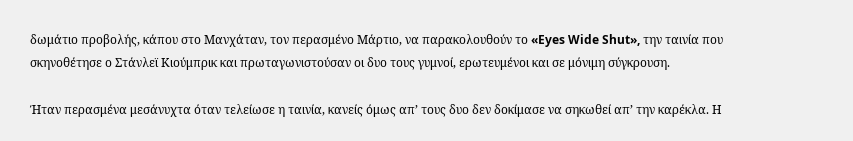δωμάτιο προβολής, κάπου στο Μανχάταν, τον περασμένο Μάρτιο, να παρακολουθούν το «Eyes Wide Shut», την ταινία που σκηνοθέτησε ο Στάνλεϊ Κιούμπρικ και πρωταγωνιστούσαν οι δυο τους γυμνοί, ερωτευμένοι και σε μόνιμη σύγκρουση.

Ήταν περασμένα μεσάνυχτα όταν τελείωσε η ταινία, κανείς όμως απ’ τους δυο δεν δοκίμασε να σηκωθεί απ’ την καρέκλα. Η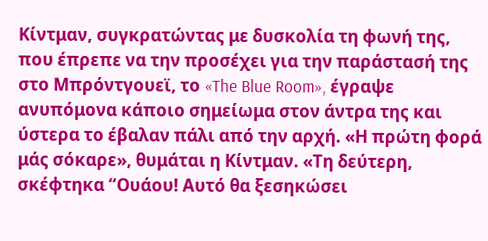Κίντμαν, συγκρατώντας με δυσκολία τη φωνή της, που έπρεπε να την προσέχει για την παράστασή της στο Μπρόντγουεϊ, το «The Blue Room», έγραψε ανυπόμονα κάποιο σημείωμα στον άντρα της και ύστερα το έβαλαν πάλι από την αρχή. «Η πρώτη φορά μάς σόκαρε», θυμάται η Κίντμαν. «Τη δεύτερη, σκέφτηκα “Ουάου! Αυτό θα ξεσηκώσει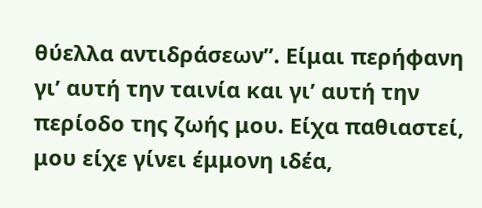θύελλα αντιδράσεων”. Είμαι περήφανη γι’ αυτή την ταινία και γι’ αυτή την περίοδο της ζωής μου. Είχα παθιαστεί, μου είχε γίνει έμμονη ιδέα,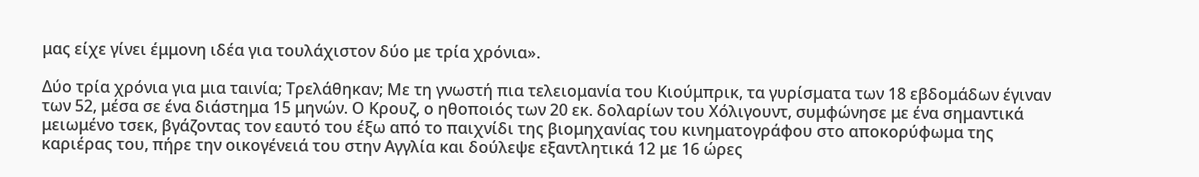μας είχε γίνει έμμονη ιδέα για τουλάχιστον δύο με τρία χρόνια».

Δύο τρία χρόνια για μια ταινία; Τρελάθηκαν; Με τη γνωστή πια τελειομανία του Κιούμπρικ, τα γυρίσματα των 18 εβδομάδων έγιναν των 52, μέσα σε ένα διάστημα 15 μηνών. Ο Κρουζ, ο ηθοποιός των 20 εκ. δολαρίων του Χόλιγουντ, συμφώνησε με ένα σημαντικά μειωμένο τσεκ, βγάζοντας τον εαυτό του έξω από το παιχνίδι της βιομηχανίας του κινηματογράφου στο αποκορύφωμα της καριέρας του, πήρε την οικογένειά του στην Αγγλία και δούλεψε εξαντλητικά 12 με 16 ώρες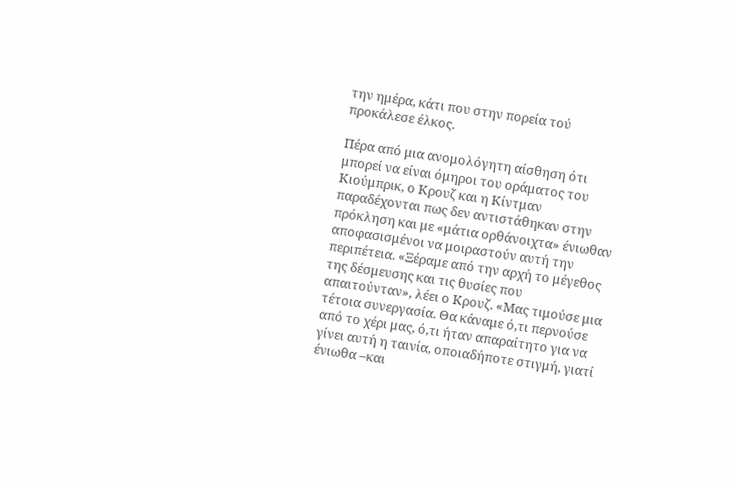την ημέρα, κάτι που στην πορεία τού προκάλεσε έλκος.

Πέρα από μια ανομολόγητη αίσθηση ότι μπορεί να είναι όμηροι του οράματος του Κιούμπρικ, ο Κρουζ και η Κίντμαν παραδέχονται πως δεν αντιστάθηκαν στην πρόκληση και με «μάτια ορθάνοιχτα» ένιωθαν αποφασισμένοι να μοιραστούν αυτή την περιπέτεια. «Ξέραμε από την αρχή το μέγεθος της δέσμευσης και τις θυσίες που απαιτούνταν», λέει ο Κρουζ. «Μας τιμούσε μια τέτοια συνεργασία. Θα κάναμε ό,τι περνούσε από το χέρι μας, ό,τι ήταν απαραίτητο για να γίνει αυτή η ταινία, οποιαδήποτε στιγμή, γιατί ένιωθα –και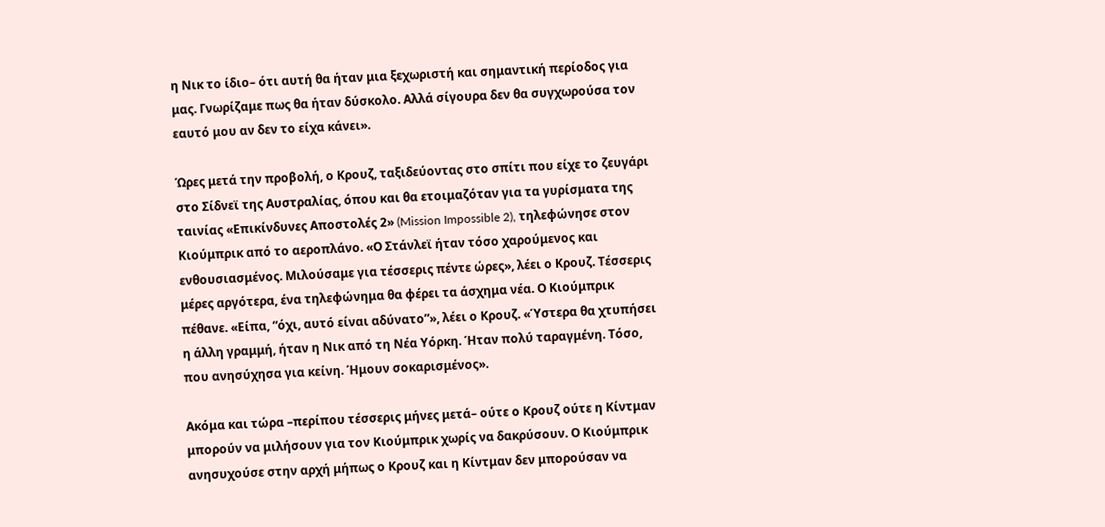η Νικ το ίδιο– ότι αυτή θα ήταν μια ξεχωριστή και σημαντική περίοδος για μας. Γνωρίζαμε πως θα ήταν δύσκολο. Αλλά σίγουρα δεν θα συγχωρούσα τον εαυτό μου αν δεν το είχα κάνει».

Ώρες μετά την προβολή, ο Κρουζ, ταξιδεύοντας στο σπίτι που είχε το ζευγάρι στο Σίδνεϊ της Αυστραλίας, όπου και θα ετοιμαζόταν για τα γυρίσματα της ταινίας «Επικίνδυνες Αποστολές 2» (Mission Impossible 2), τηλεφώνησε στον Κιούμπρικ από το αεροπλάνο. «Ο Στάνλεϊ ήταν τόσο χαρούμενος και ενθουσιασμένος. Μιλούσαμε για τέσσερις πέντε ώρες», λέει ο Κρουζ. Τέσσερις μέρες αργότερα, ένα τηλεφώνημα θα φέρει τα άσχημα νέα. Ο Κιούμπρικ πέθανε. «Είπα, “όχι, αυτό είναι αδύνατο”», λέει ο Κρουζ. «Ύστερα θα χτυπήσει η άλλη γραμμή, ήταν η Νικ από τη Νέα Υόρκη. Ήταν πολύ ταραγμένη. Τόσο, που ανησύχησα για κείνη. Ήμουν σοκαρισμένος».

Ακόμα και τώρα –περίπου τέσσερις μήνες μετά– ούτε ο Κρουζ ούτε η Κίντμαν μπορούν να μιλήσουν για τον Κιούμπρικ χωρίς να δακρύσουν. Ο Κιούμπρικ ανησυχούσε στην αρχή μήπως ο Κρουζ και η Κίντμαν δεν μπορούσαν να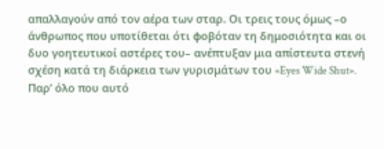απαλλαγούν από τον αέρα των σταρ. Οι τρεις τους όμως –ο άνθρωπος που υποτίθεται ότι φοβόταν τη δημοσιότητα και οι δυο γοητευτικοί αστέρες του– ανέπτυξαν μια απίστευτα στενή σχέση κατά τη διάρκεια των γυρισμάτων του «Eyes Wide Shut». Παρ’ όλο που αυτό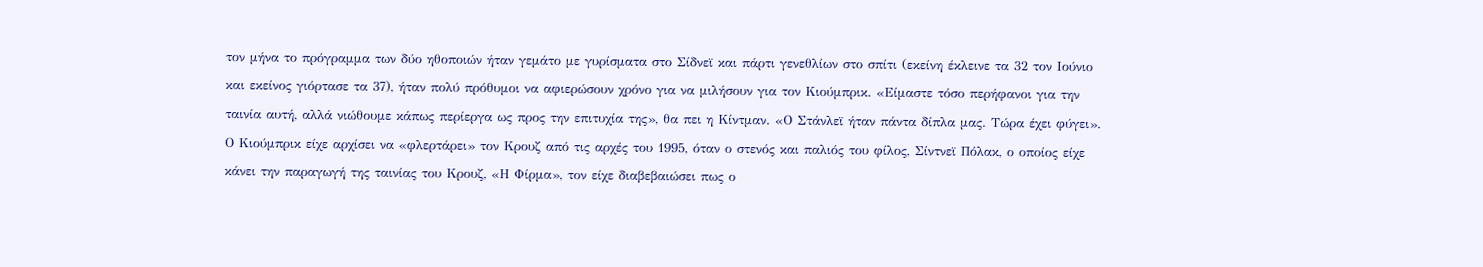τον μήνα το πρόγραμμα των δύο ηθοποιών ήταν γεμάτο με γυρίσματα στο Σίδνεϊ και πάρτι γενεθλίων στο σπίτι (εκείνη έκλεινε τα 32 τον Ιούνιο και εκείνος γιόρτασε τα 37), ήταν πολύ πρόθυμοι να αφιερώσουν χρόνο για να μιλήσουν για τον Κιούμπρικ. «Είμαστε τόσο περήφανοι για την ταινία αυτή, αλλά νιώθουμε κάπως περίεργα ως προς την επιτυχία της», θα πει η Κίντμαν. «Ο Στάνλεϊ ήταν πάντα δίπλα μας. Τώρα έχει φύγει». Ο Κιούμπρικ είχε αρχίσει να «φλερτάρει» τον Κρουζ από τις αρχές του 1995, όταν ο στενός και παλιός του φίλος, Σίντνεϊ Πόλακ, ο οποίος είχε κάνει την παραγωγή της ταινίας του Κρουζ, «Η Φίρμα», τον είχε διαβεβαιώσει πως ο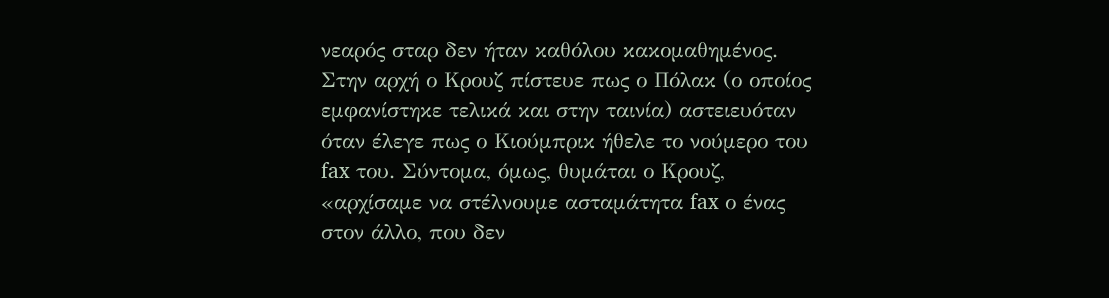νεαρός σταρ δεν ήταν καθόλου κακομαθημένος. Στην αρχή ο Κρουζ πίστευε πως ο Πόλακ (ο οποίος εμφανίστηκε τελικά και στην ταινία) αστειευόταν όταν έλεγε πως ο Κιούμπρικ ήθελε το νούμερο του fax του. Σύντομα, όμως, θυμάται ο Κρουζ, «αρχίσαμε να στέλνουμε ασταμάτητα fax ο ένας στον άλλο, που δεν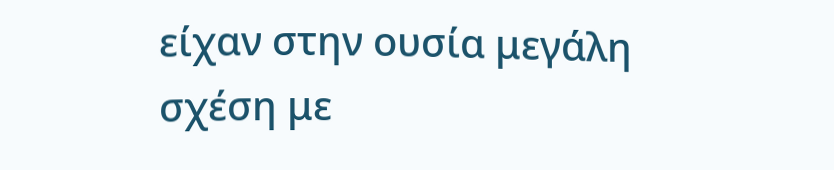είχαν στην ουσία μεγάλη σχέση με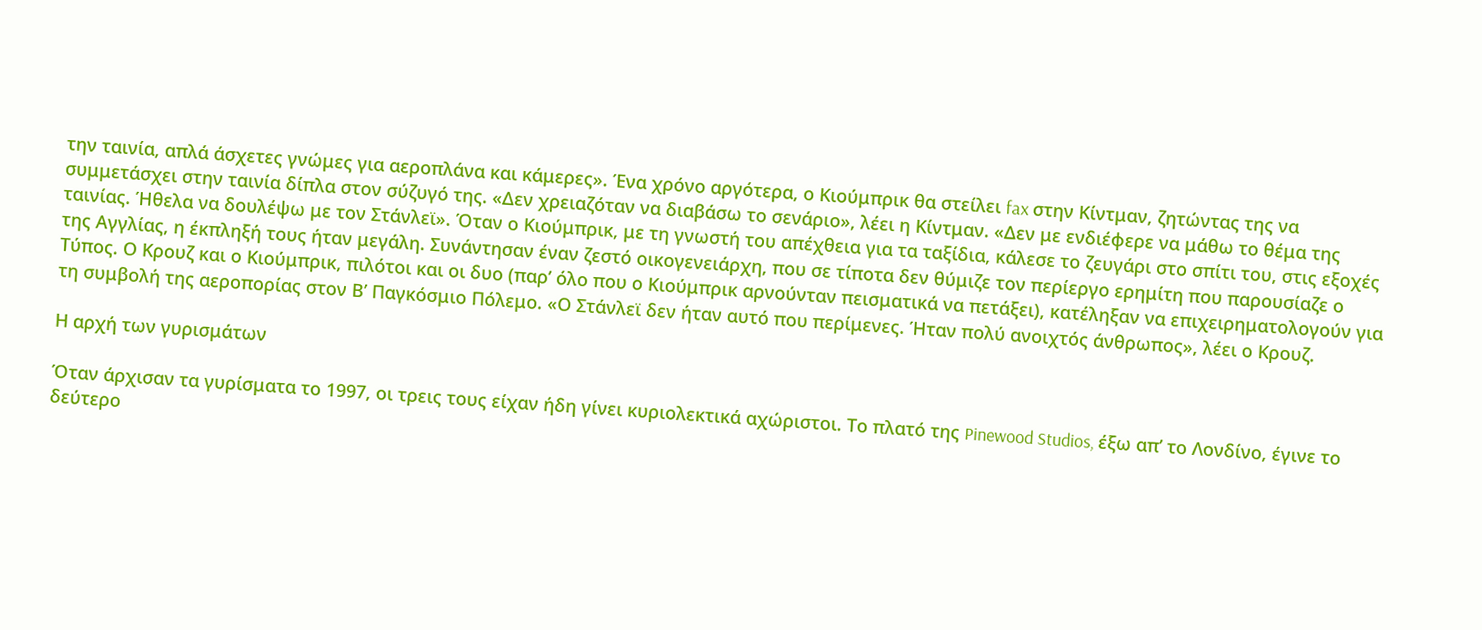την ταινία, απλά άσχετες γνώμες για αεροπλάνα και κάμερες». Ένα χρόνο αργότερα, ο Κιούμπρικ θα στείλει fax στην Κίντμαν, ζητώντας της να συμμετάσχει στην ταινία δίπλα στον σύζυγό της. «Δεν χρειαζόταν να διαβάσω το σενάριο», λέει η Κίντμαν. «Δεν με ενδιέφερε να μάθω το θέμα της ταινίας. Ήθελα να δουλέψω με τον Στάνλεϊ». Όταν ο Κιούμπρικ, με τη γνωστή του απέχθεια για τα ταξίδια, κάλεσε το ζευγάρι στο σπίτι του, στις εξοχές της Αγγλίας, η έκπληξή τους ήταν μεγάλη. Συνάντησαν έναν ζεστό οικογενειάρχη, που σε τίποτα δεν θύμιζε τον περίεργο ερημίτη που παρουσίαζε ο Τύπος. Ο Κρουζ και ο Κιούμπρικ, πιλότοι και οι δυο (παρ’ όλο που ο Κιούμπρικ αρνούνταν πεισματικά να πετάξει), κατέληξαν να επιχειρηματολογούν για τη συμβολή της αεροπορίας στον Β’ Παγκόσμιο Πόλεμο. «Ο Στάνλεϊ δεν ήταν αυτό που περίμενες. Ήταν πολύ ανοιχτός άνθρωπος», λέει ο Κρουζ.

Η αρχή των γυρισμάτων

Όταν άρχισαν τα γυρίσματα το 1997, οι τρεις τους είχαν ήδη γίνει κυριολεκτικά αχώριστοι. Το πλατό της Pinewood Studios, έξω απ’ το Λονδίνο, έγινε το δεύτερο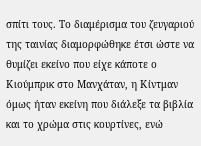σπίτι τους. Το διαμέρισμα του ζευγαριού της ταινίας διαμορφώθηκε έτσι ώστε να θυμίζει εκείνο που είχε κάποτε ο Κιούμπρικ στο Μανχάταν, η Κίντμαν όμως ήταν εκείνη που διάλεξε τα βιβλία και το χρώμα στις κουρτίνες, ενώ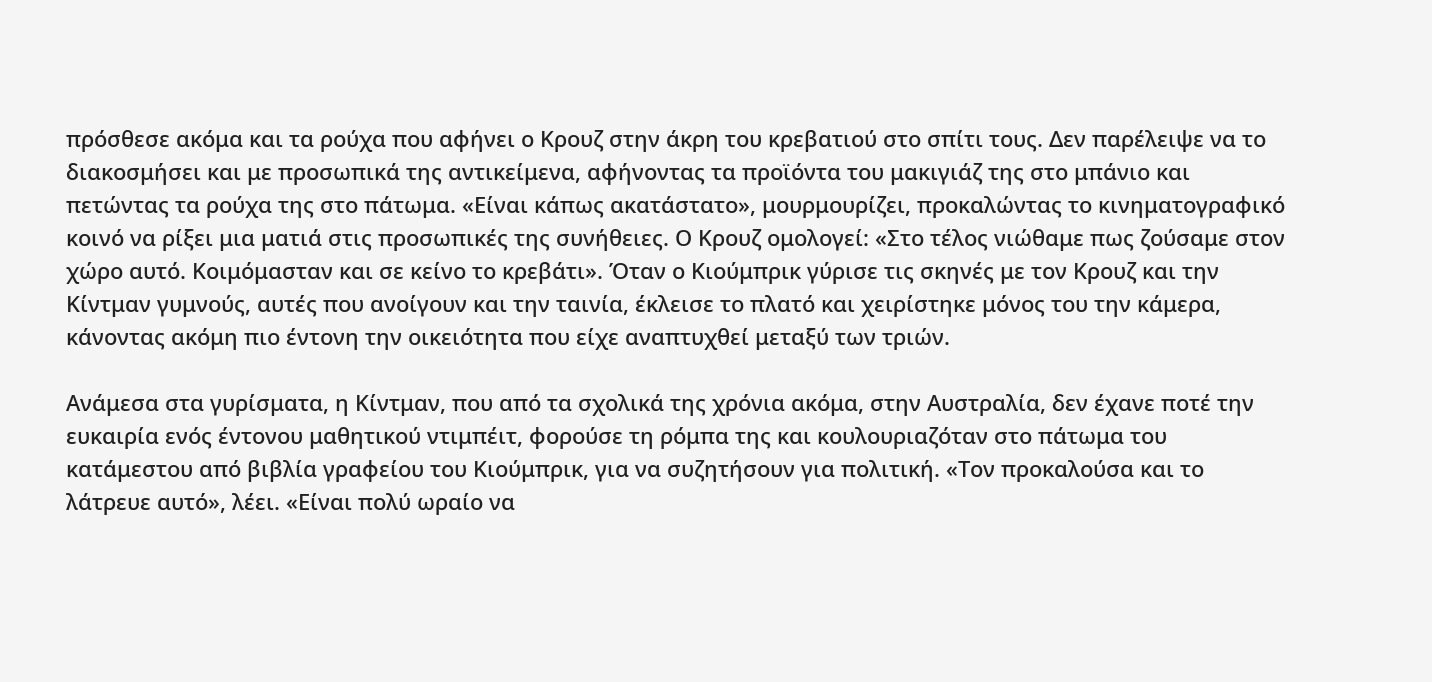πρόσθεσε ακόμα και τα ρούχα που αφήνει ο Κρουζ στην άκρη του κρεβατιού στο σπίτι τους. Δεν παρέλειψε να το διακοσμήσει και με προσωπικά της αντικείμενα, αφήνοντας τα προϊόντα του μακιγιάζ της στο μπάνιο και πετώντας τα ρούχα της στο πάτωμα. «Είναι κάπως ακατάστατο», μουρμουρίζει, προκαλώντας το κινηματογραφικό κοινό να ρίξει μια ματιά στις προσωπικές της συνήθειες. Ο Κρουζ ομολογεί: «Στο τέλος νιώθαμε πως ζούσαμε στον χώρο αυτό. Κοιμόμασταν και σε κείνο το κρεβάτι». Όταν ο Κιούμπρικ γύρισε τις σκηνές με τον Κρουζ και την Κίντμαν γυμνούς, αυτές που ανοίγουν και την ταινία, έκλεισε το πλατό και χειρίστηκε μόνος του την κάμερα, κάνοντας ακόμη πιο έντονη την οικειότητα που είχε αναπτυχθεί μεταξύ των τριών.

Ανάμεσα στα γυρίσματα, η Κίντμαν, που από τα σχολικά της χρόνια ακόμα, στην Αυστραλία, δεν έχανε ποτέ την ευκαιρία ενός έντονου μαθητικού ντιμπέιτ, φορούσε τη ρόμπα της και κουλουριαζόταν στο πάτωμα του κατάμεστου από βιβλία γραφείου του Κιούμπρικ, για να συζητήσουν για πολιτική. «Τον προκαλούσα και το λάτρευε αυτό», λέει. «Είναι πολύ ωραίο να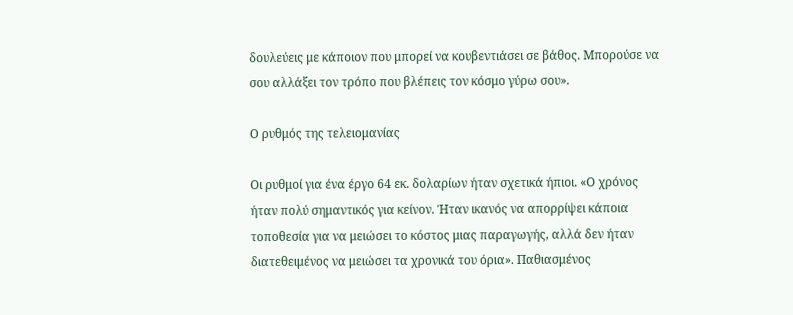δουλεύεις με κάποιον που μπορεί να κουβεντιάσει σε βάθος. Μπορούσε να σου αλλάξει τον τρόπο που βλέπεις τον κόσμο γύρω σου».

Ο ρυθμός της τελειομανίας

Οι ρυθμοί για ένα έργο 64 εκ. δολαρίων ήταν σχετικά ήπιοι. «Ο χρόνος ήταν πολύ σημαντικός για κείνον. Ήταν ικανός να απορρίψει κάποια τοποθεσία για να μειώσει το κόστος μιας παραγωγής, αλλά δεν ήταν διατεθειμένος να μειώσει τα χρονικά του όρια». Παθιασμένος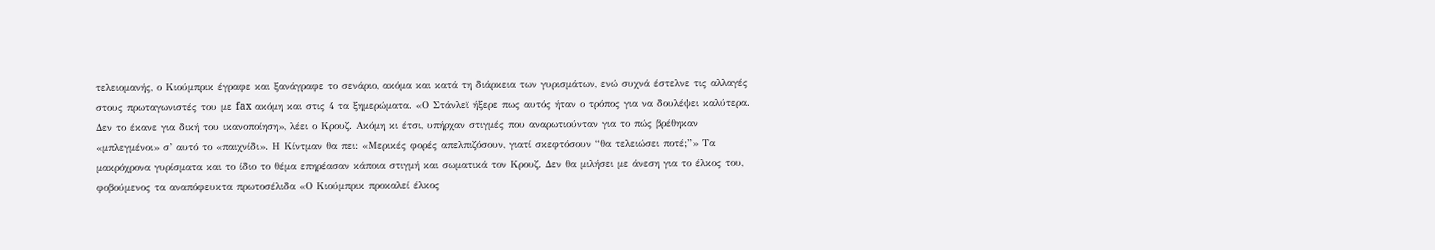τελειομανής, ο Κιούμπρικ έγραφε και ξανάγραφε το σενάριο, ακόμα και κατά τη διάρκεια των γυρισμάτων, ενώ συχνά έστελνε τις αλλαγές στους πρωταγωνιστές του με fax ακόμη και στις 4 τα ξημερώματα. «Ο Στάνλεϊ ήξερε πως αυτός ήταν ο τρόπος για να δουλέψει καλύτερα. Δεν το έκανε για δική του ικανοποίηση», λέει ο Κρουζ. Ακόμη κι έτσι, υπήρχαν στιγμές που αναρωτιούνταν για το πώς βρέθηκαν «μπλεγμένοι» σ’ αυτό το «παιχνίδι». Η Κίντμαν θα πει: «Μερικές φορές απελπιζόσουν, γιατί σκεφτόσουν “θα τελειώσει ποτέ;”» Τα μακρόχρονα γυρίσματα και το ίδιο το θέμα επηρέασαν κάποια στιγμή και σωματικά τον Κρουζ. Δεν θα μιλήσει με άνεση για το έλκος του, φοβούμενος τα αναπόφευκτα πρωτοσέλιδα «Ο Κιούμπρικ προκαλεί έλκος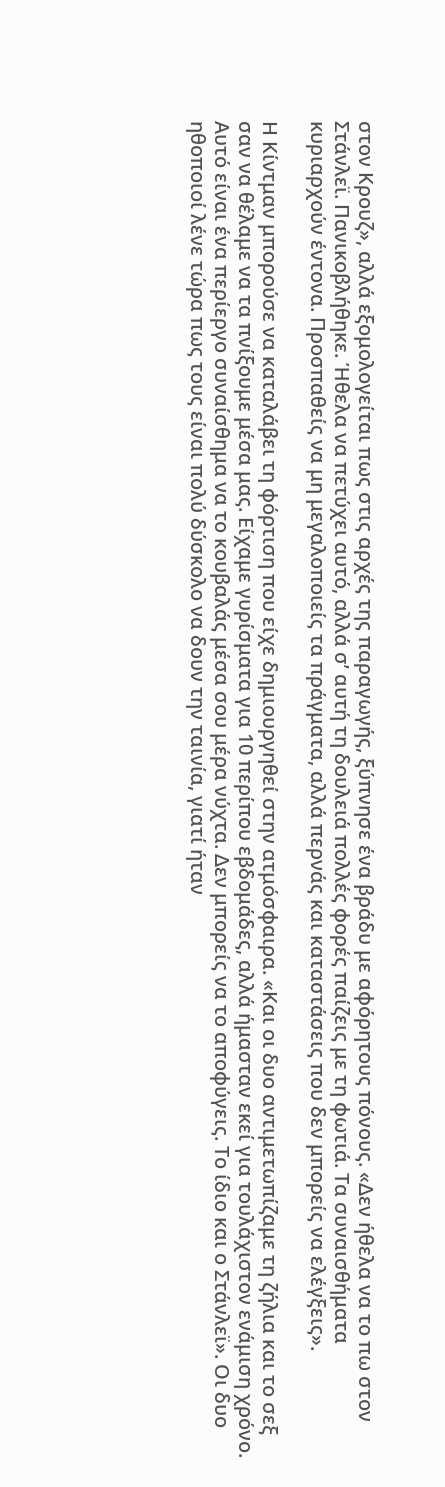στον Κρουζ», αλλά εξομολογείται πως στις αρχές της παραγωγής, ξύπνησε ένα βράδυ με αφόρητους πόνους. «Δεν ήθελα να το πω στον Στάνλεϊ. Πανικοβλήθηκε. Ήθελα να πετύχει αυτό, αλλά σ’ αυτή τη δουλειά πολλές φορές παίζεις με τη φωτιά. Τα συναισθήματα κυριαρχούν έντονα. Προσπαθείς να μη μεγαλοποιείς τα πράγματα, αλλά περνάς και καταστάσεις που δεν μπορείς να ελέγξεις».

Η Κίντμαν μπορούσε να καταλάβει τη φόρτιση που είχε δημιουργηθεί στην ατμόσφαιρα. «Και οι δυο αντιμετωπίζαμε τη ζήλια και το σεξ σαν να θέλαμε να τα πνίξουμε μέσα μας. Είχαμε γυρίσματα για 10 περίπου εβδομάδες, αλλά ήμασταν εκεί για τουλάχιστον ενάμιση χρόνο. Αυτό είναι ένα περίεργο συναίσθημα να το κουβαλάς μέσα σου μέρα νύχτα. Δεν μπορείς να το αποφύγεις. Το ίδιο και ο Στάνλεϊ». Οι δυο ηθοποιοί λένε τώρα πως τους είναι πολύ δύσκολο να δουν την ταινία, γιατί ήταν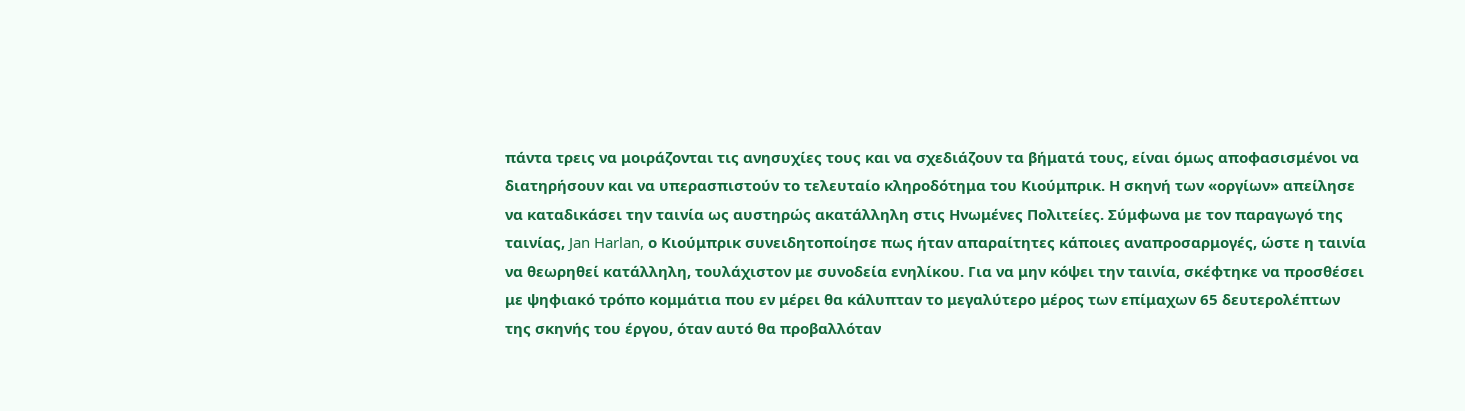πάντα τρεις να μοιράζονται τις ανησυχίες τους και να σχεδιάζουν τα βήματά τους, είναι όμως αποφασισμένοι να διατηρήσουν και να υπερασπιστούν το τελευταίο κληροδότημα του Κιούμπρικ. Η σκηνή των «οργίων» απείλησε να καταδικάσει την ταινία ως αυστηρώς ακατάλληλη στις Ηνωμένες Πολιτείες. Σύμφωνα με τον παραγωγό της ταινίας, Jan Harlan, ο Κιούμπρικ συνειδητοποίησε πως ήταν απαραίτητες κάποιες αναπροσαρμογές, ώστε η ταινία να θεωρηθεί κατάλληλη, τουλάχιστον με συνοδεία ενηλίκου. Για να μην κόψει την ταινία, σκέφτηκε να προσθέσει με ψηφιακό τρόπο κομμάτια που εν μέρει θα κάλυπταν το μεγαλύτερο μέρος των επίμαχων 65 δευτερολέπτων της σκηνής του έργου, όταν αυτό θα προβαλλόταν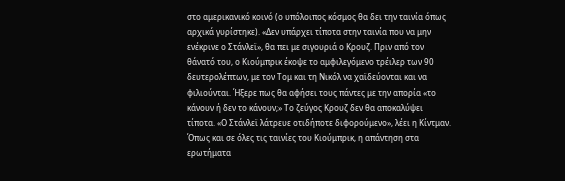στο αμερικανικό κοινό (ο υπόλοιπος κόσμος θα δει την ταινία όπως αρχικά γυρίστηκε). «Δεν υπάρχει τίποτα στην ταινία που να μην ενέκρινε ο Στάνλεϊ», θα πει με σιγουριά ο Κρουζ. Πριν από τον θάνατό του, ο Κιούμπρικ έκοψε το αμφιλεγόμενο τρέιλερ των 90 δευτερολέπτων, με τον Τομ και τη Νικόλ να χαϊδεύονται και να φιλιούνται. Ήξερε πως θα αφήσει τους πάντες με την απορία «το κάνουν ή δεν το κάνουν;» Το ζεύγος Κρουζ δεν θα αποκαλύψει τίποτα. «Ο Στάνλεϊ λάτρευε οτιδήποτε διφορούμενο», λέει η Κίντμαν. Όπως και σε όλες τις ταινίες του Κιούμπρικ, η απάντηση στα ερωτήματα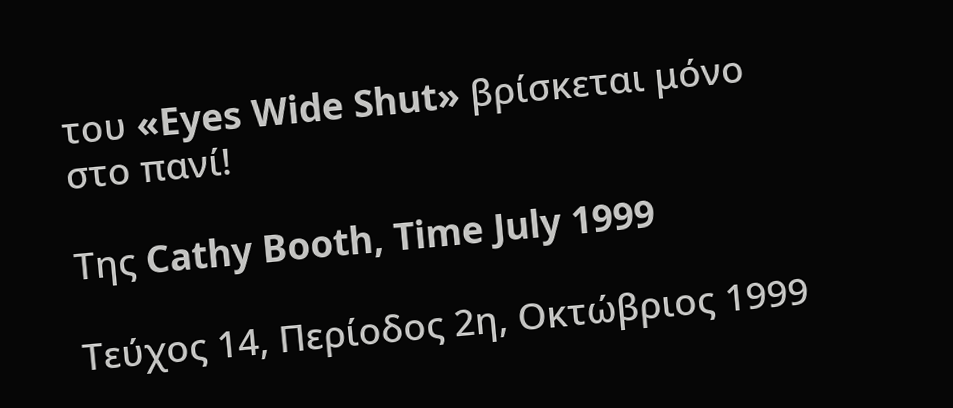του «Eyes Wide Shut» βρίσκεται μόνο στο πανί!

Της Cathy Booth, Time July 1999

Τεύχος 14, Περίοδος 2η, Οκτώβριος 1999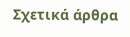Σχετικά άρθρα